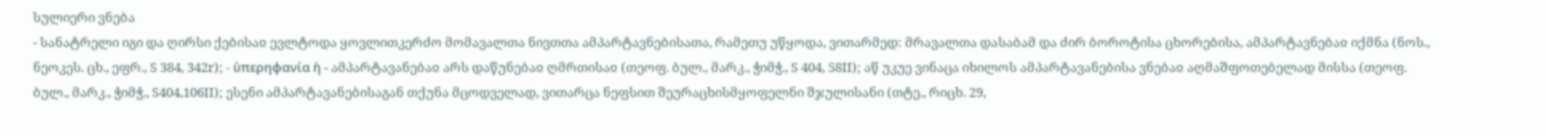სულიერი ვნება
- სანატრელი იგი და ღირსი ქებისაჲ ევლტოდა ყოვლითკერძო მომავალთა ნივთთა ამპარტავნებისათა, რამეთუ უწყოდა, ვითარმედ: მრავალთა დასაბამ და ძირ ბოროტისა ცხორებისა, ამპარტავნებაჲ იქმნა (ნოს., ნეოკეს. ცხ., ეფრ., S 384, 342r); - ὑπερηφανία ἡ - ამპარტავანებაჲ არს დაწუნებაჲ ღმრთისაჲ (თეოფ. ბულ., მარკ., ჭიმჭ., S 404, 58II); აწ უკუე ვინაცა იხილოს ამპარტავანებისა ვნებაჲ აღმაშფოთებელად მისსა (თეოფ. ბულ., მარკ., ჭიმჭ., S404,106II); ესენი ამპარტავანებისაგან თქუნა მცოდველად, ვითარცა ნეფსით შეურაცხისმყოფელნი შჯულისანი (თტე., რიცხ. 29,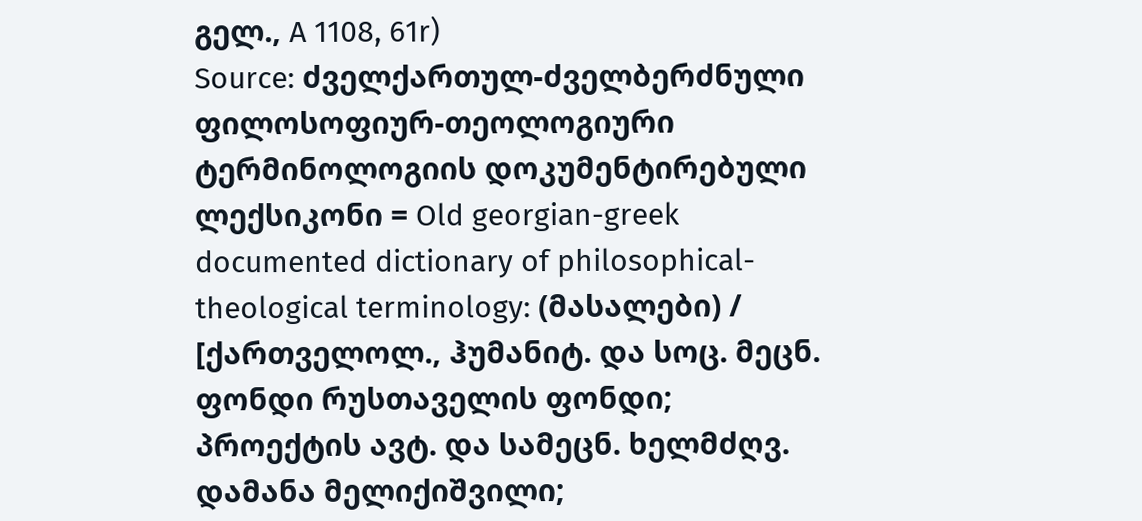გელ., A 1108, 61r)
Source: ძველქართულ-ძველბერძნული ფილოსოფიურ-თეოლოგიური ტერმინოლოგიის დოკუმენტირებული ლექსიკონი = Old georgian-greek documented dictionary of philosophical-theological terminology: (მასალები) / [ქართველოლ., ჰუმანიტ. და სოც. მეცნ. ფონდი რუსთაველის ფონდი; პროექტის ავტ. და სამეცნ. ხელმძღვ. დამანა მელიქიშვილი;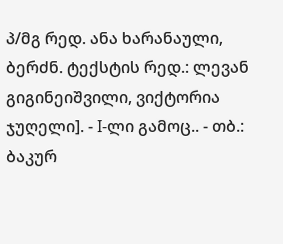პ/მგ რედ. ანა ხარანაული, ბერძნ. ტექსტის რედ.: ლევან გიგინეიშვილი, ვიქტორია ჯუღელი]. - I-ლი გამოც.. - თბ.: ბაკურ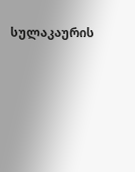სულაკაურის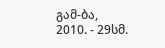გამ-ბა, 2010. - 29სმ.